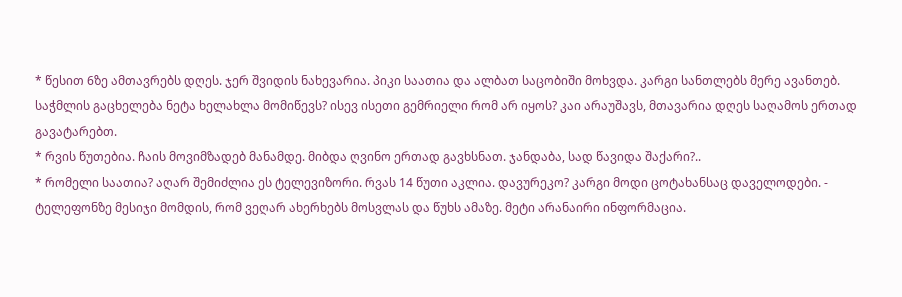* წესით 6ზე ამთავრებს დღეს. ჯერ შვიდის ნახევარია. პიკი საათია და ალბათ საცობიში მოხვდა. კარგი სანთლებს მერე ავანთებ. საჭმლის გაცხელება ნეტა ხელახლა მომიწევს? ისევ ისეთი გემრიელი რომ არ იყოს? კაი არაუშავს, მთავარია დღეს საღამოს ერთად გავატარებთ.
* რვის წუთებია. ჩაის მოვიმზადებ მანამდე. მიბდა ღვინო ერთად გავხსნათ. ჯანდაბა, სად წავიდა შაქარი?..
* რომელი საათია? აღარ შემიძლია ეს ტელევიზორი. რვას 14 წუთი აკლია. დავურეკო? კარგი მოდი ცოტახანსაც დაველოდები. - ტელეფონზე მესიჯი მომდის, რომ ვეღარ ახერხებს მოსვლას და წუხს ამაზე. მეტი არანაირი ინფორმაცია.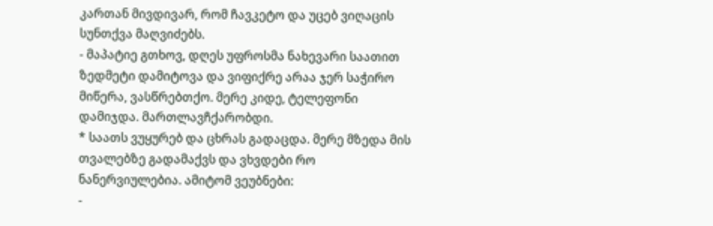კართან მივდივარ, რომ ჩავკეტო და უცებ ვიღაცის სუნთქვა მაღვიძებს.
- მაპატიე გთხოვ, დღეს უფროსმა ნახევარი საათით ზედმეტი დამიტოვა და ვიფიქრე არაა ჯერ საჭირო მიწერა, ვასწრებთქო. მერე კიდე, ტელეფონი დამიჯდა. მართლავჩქარობდი.
* საათს ვუყურებ და ცხრას გადაცდა. მერე მზედა მის თვალებზე გადამაქვს და ვხვდები რო ნანერვიულებია. ამიტომ ვეუბნები:
-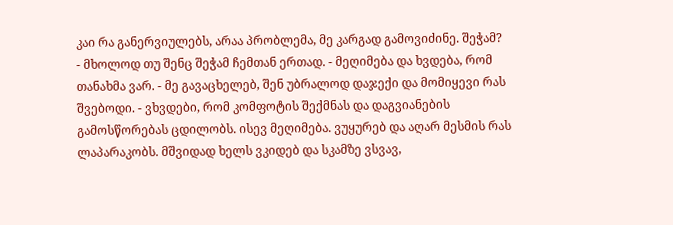კაი რა განერვიულებს, არაა პრობლემა, მე კარგად გამოვიძინე. შეჭამ?
- მხოლოდ თუ შენც შეჭამ ჩემთან ერთად. - მეღიმება და ხვდება, რომ თანახმა ვარ. - მე გავაცხელებ, შენ უბრალოდ დაჯექი და მომიყევი რას შვებოდი. - ვხვდები, რომ კომფოტის შექმნას და დაგვიანების გამოსწორებას ცდილობს. ისევ მეღიმება. ვუყურებ და აღარ მესმის რას ლაპარაკობს. მშვიდად ხელს ვკიდებ და სკამზე ვსვავ,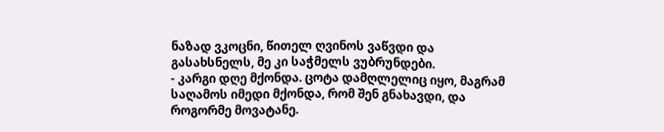ნაზად ვკოცნი, წითელ ღვინოს ვაწვდი და გასახსნელს, მე კი საჭმელს ვუბრუნდები.
- კარგი დღე მქონდა. ცოტა დამღლელიც იყო, მაგრამ საღამოს იმედი მქონდა, რომ შენ გნახავდი, და როგორმე მოვატანე.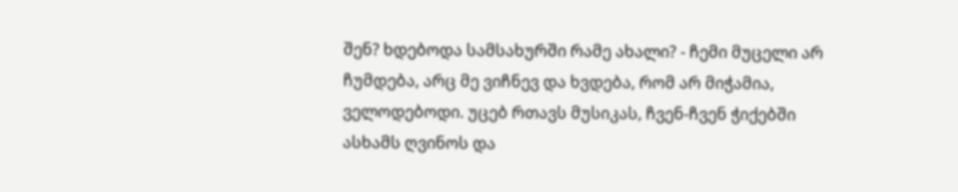შენ? ხდებოდა სამსახურში რამე ახალი? - ჩემი მუცელი არ ჩუმდება, არც მე ვიჩნევ და ხვდება, რომ არ მიჭამია, ველოდებოდი. უცებ რთავს მუსიკას, ჩვენ-ჩვენ ჭიქებში ასხამს ღვინოს და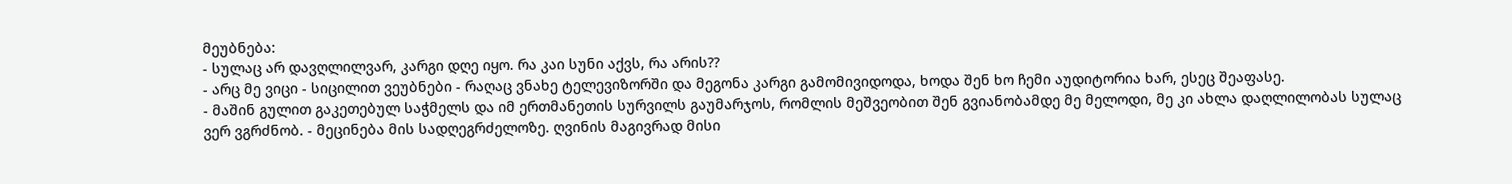მეუბნება:
- სულაც არ დავღლილვარ, კარგი დღე იყო. რა კაი სუნი აქვს, რა არის??
- არც მე ვიცი - სიცილით ვეუბნები - რაღაც ვნახე ტელევიზორში და მეგონა კარგი გამომივიდოდა, ხოდა შენ ხო ჩემი აუდიტორია ხარ, ესეც შეაფასე.
- მაშინ გულით გაკეთებულ საჭმელს და იმ ერთმანეთის სურვილს გაუმარჯოს, რომლის მეშვეობით შენ გვიანობამდე მე მელოდი, მე კი ახლა დაღლილობას სულაც ვერ ვგრძნობ. - მეცინება მის სადღეგრძელოზე. ღვინის მაგივრად მისი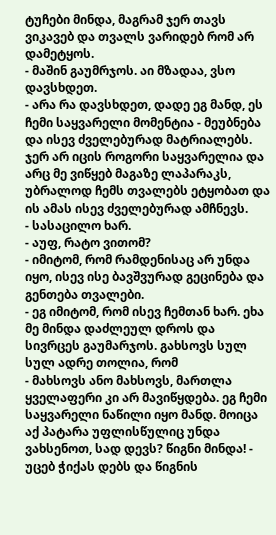ტუჩები მინდა, მაგრამ ჯერ თავს ვიკავებ და თვალს ვარიდებ რომ არ დამეტყოს.
- მაშინ გაუმრჯოს. აი მზადაა, ვსო დავსხდეთ.
- არა რა დავსხდეთ, დადე ეგ მანდ, ეს ჩემი საყვარელი მომენტია - მეუბნება და ისევ ძველებურად მატრიალებს. ჯერ არ იცის როგორი საყვარელია და არც მე ვიწყებ მაგაზე ლაპარაკს, უბრალოდ ჩემს თვალებს ეტყობათ და ის ამას ისევ ძველებურად ამჩნევს.
- სასაცილო ხარ.
- აუფ, რატო ვითომ?
- იმიტომ, რომ რამდენისაც არ უნდა იყო, ისევ ისე ბავშვურად გეცინება და გენთება თვალები.
- ეგ იმიტომ, რომ ისევ ჩემთან ხარ. ეხა მე მინდა დაძლეულ დროს და სივრცეს გაუმარჯოს. გახსოვს სულ სულ ადრე თოლია, რომ
- მახსოვს ანო მახსოვს, მართლა ყველაფერი კი არ მავიწყდება. ეგ ჩემი საყვარელი ნაწილი იყო მანდ. მოიცა აქ პატარა უფლისწულიც უნდა ვახსენოთ, სად დევს? წიგნი მინდა! - უცებ ჭიქას დებს და წიგნის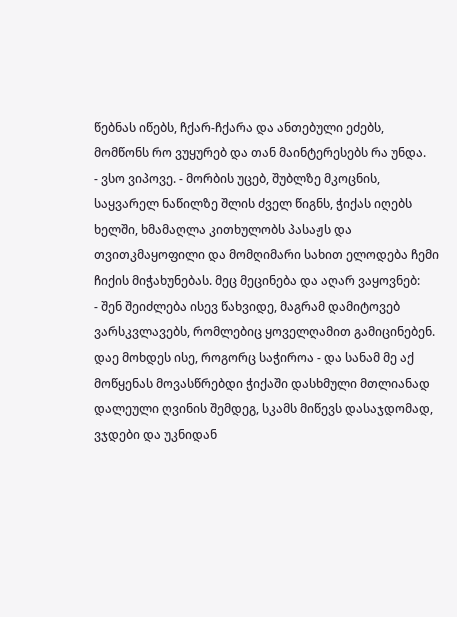წებნას იწებს, ჩქარ-ჩქარა და ანთებული ეძებს, მომწონს რო ვუყურებ და თან მაინტერესებს რა უნდა.
- ვსო ვიპოვე. - მორბის უცებ, შუბლზე მკოცნის, საყვარელ ნაწილზე შლის ძველ წიგნს, ჭიქას იღებს ხელში, ხმამაღლა კითხულობს პასაჟს და თვითკმაყოფილი და მომღიმარი სახით ელოდება ჩემი ჩიქის მიჭახუნებას. მეც მეცინება და აღარ ვაყოვნებ:
- შენ შეიძლება ისევ წახვიდე, მაგრამ დამიტოვებ ვარსკვლავებს, რომლებიც ყოველღამით გამიცინებენ. დაე მოხდეს ისე, როგორც საჭიროა - და სანამ მე აქ მოწყენას მოვასწრებდი ჭიქაში დასხმული მთლიანად დალეული ღვინის შემდეგ, სკამს მიწევს დასაჯდომად, ვჯდები და უკნიდან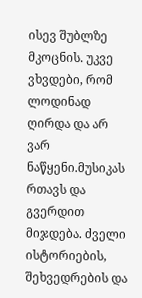ისევ შუბლზე მკოცნის. უკვე ვხვდები, რომ ლოდინად ღირდა და არ ვარ ნაწყენი.მუსიკას რთავს და გვერდით მიჯდება. ძველი ისტორიების, შეხვედრების და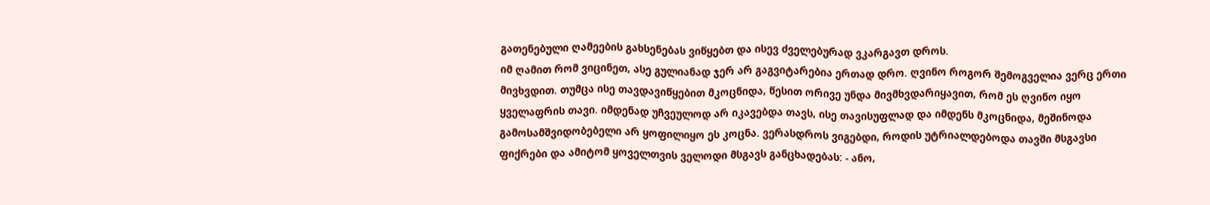გათენებული ღამეების გახსენებას ვიწყებთ და ისევ ძველებურად ვკარგავთ დროს.
იმ ღამით რომ ვიცინეთ, ასე გულიანად ჯერ არ გაგვიტარებია ერთად დრო. ღვინო როგორ შემოგველია ვერც ერთი მივხვდით. თუმცა ისე თავდავიწყებით მკოცნიდა, წესით ორივე უნდა მივმხვდარიყავით, რომ ეს ღვინო იყო ყველაფრის თავი. იმდენად უჩვეულოდ არ იკავებდა თავს, ისე თავისუფლად და იმდენს მკოცნიდა, მეშინოდა გამოსამშვიდობებელი არ ყოფილიყო ეს კოცნა. ვერასდროს ვიგებდი, როდის უტრიალდებოდა თავში მსგავსი ფიქრები და ამიტომ ყოველთვის ველოდი მსგავს განცხადებას: - ანო,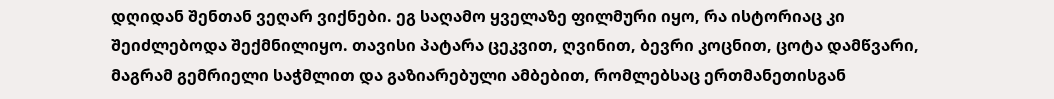დღიდან შენთან ვეღარ ვიქნები. ეგ საღამო ყველაზე ფილმური იყო, რა ისტორიაც კი შეიძლებოდა შექმნილიყო. თავისი პატარა ცეკვით, ღვინით, ბევრი კოცნით, ცოტა დამწვარი, მაგრამ გემრიელი საჭმლით და გაზიარებული ამბებით, რომლებსაც ერთმანეთისგან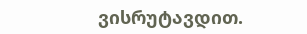ვისრუტავდით.